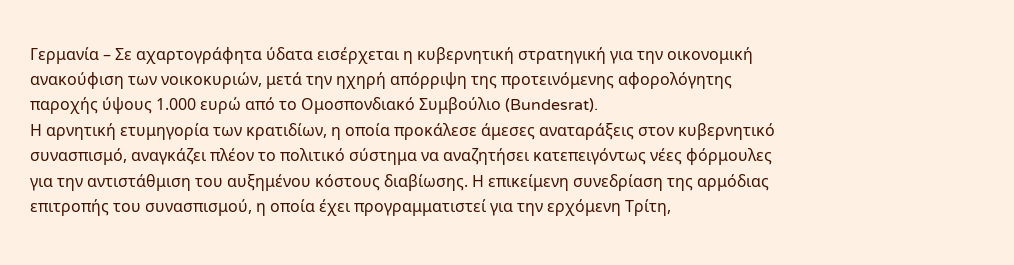Γερμανία – Σε αχαρτογράφητα ύδατα εισέρχεται η κυβερνητική στρατηγική για την οικονομική ανακούφιση των νοικοκυριών, μετά την ηχηρή απόρριψη της προτεινόμενης αφορολόγητης παροχής ύψους 1.000 ευρώ από το Ομοσπονδιακό Συμβούλιο (Bundesrat).
Η αρνητική ετυμηγορία των κρατιδίων, η οποία προκάλεσε άμεσες αναταράξεις στον κυβερνητικό συνασπισμό, αναγκάζει πλέον το πολιτικό σύστημα να αναζητήσει κατεπειγόντως νέες φόρμουλες για την αντιστάθμιση του αυξημένου κόστους διαβίωσης. Η επικείμενη συνεδρίαση της αρμόδιας επιτροπής του συνασπισμού, η οποία έχει προγραμματιστεί για την ερχόμενη Τρίτη,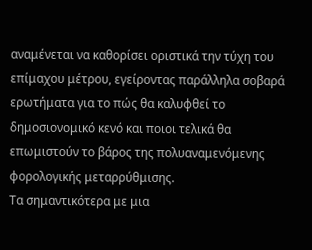αναμένεται να καθορίσει οριστικά την τύχη του επίμαχου μέτρου, εγείροντας παράλληλα σοβαρά ερωτήματα για το πώς θα καλυφθεί το δημοσιονομικό κενό και ποιοι τελικά θα επωμιστούν το βάρος της πολυαναμενόμενης φορολογικής μεταρρύθμισης.
Τα σημαντικότερα με μια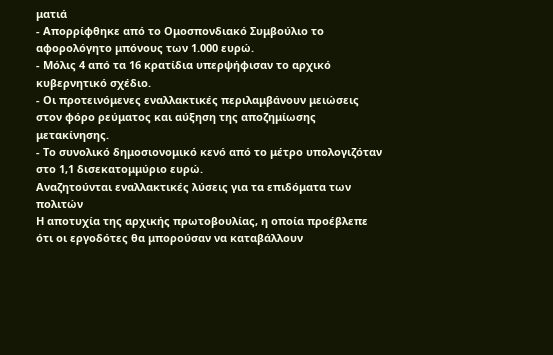ματιά
- Απορρίφθηκε από το Ομοσπονδιακό Συμβούλιο το αφορολόγητο μπόνους των 1.000 ευρώ.
- Μόλις 4 από τα 16 κρατίδια υπερψήφισαν το αρχικό κυβερνητικό σχέδιο.
- Οι προτεινόμενες εναλλακτικές περιλαμβάνουν μειώσεις στον φόρο ρεύματος και αύξηση της αποζημίωσης μετακίνησης.
- Το συνολικό δημοσιονομικό κενό από το μέτρο υπολογιζόταν στο 1,1 δισεκατομμύριο ευρώ.
Αναζητούνται εναλλακτικές λύσεις για τα επιδόματα των πολιτών
Η αποτυχία της αρχικής πρωτοβουλίας, η οποία προέβλεπε ότι οι εργοδότες θα μπορούσαν να καταβάλλουν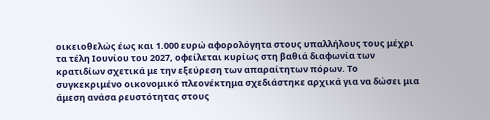οικειοθελώς έως και 1.000 ευρώ αφορολόγητα στους υπαλλήλους τους μέχρι τα τέλη Ιουνίου του 2027, οφείλεται κυρίως στη βαθιά διαφωνία των κρατιδίων σχετικά με την εξεύρεση των απαραίτητων πόρων. Το συγκεκριμένο οικονομικό πλεονέκτημα σχεδιάστηκε αρχικά για να δώσει μια άμεση ανάσα ρευστότητας στους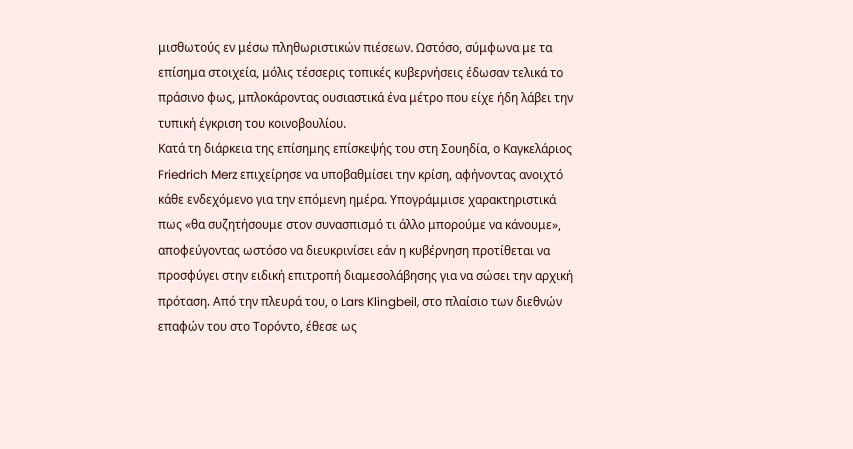μισθωτούς εν μέσω πληθωριστικών πιέσεων. Ωστόσο, σύμφωνα με τα επίσημα στοιχεία, μόλις τέσσερις τοπικές κυβερνήσεις έδωσαν τελικά το πράσινο φως, μπλοκάροντας ουσιαστικά ένα μέτρο που είχε ήδη λάβει την τυπική έγκριση του κοινοβουλίου.
Κατά τη διάρκεια της επίσημης επίσκεψής του στη Σουηδία, ο Καγκελάριος Friedrich Merz επιχείρησε να υποβαθμίσει την κρίση, αφήνοντας ανοιχτό κάθε ενδεχόμενο για την επόμενη ημέρα. Υπογράμμισε χαρακτηριστικά πως «θα συζητήσουμε στον συνασπισμό τι άλλο μπορούμε να κάνουμε», αποφεύγοντας ωστόσο να διευκρινίσει εάν η κυβέρνηση προτίθεται να προσφύγει στην ειδική επιτροπή διαμεσολάβησης για να σώσει την αρχική πρόταση. Από την πλευρά του, ο Lars Klingbeil, στο πλαίσιο των διεθνών επαφών του στο Τορόντο, έθεσε ως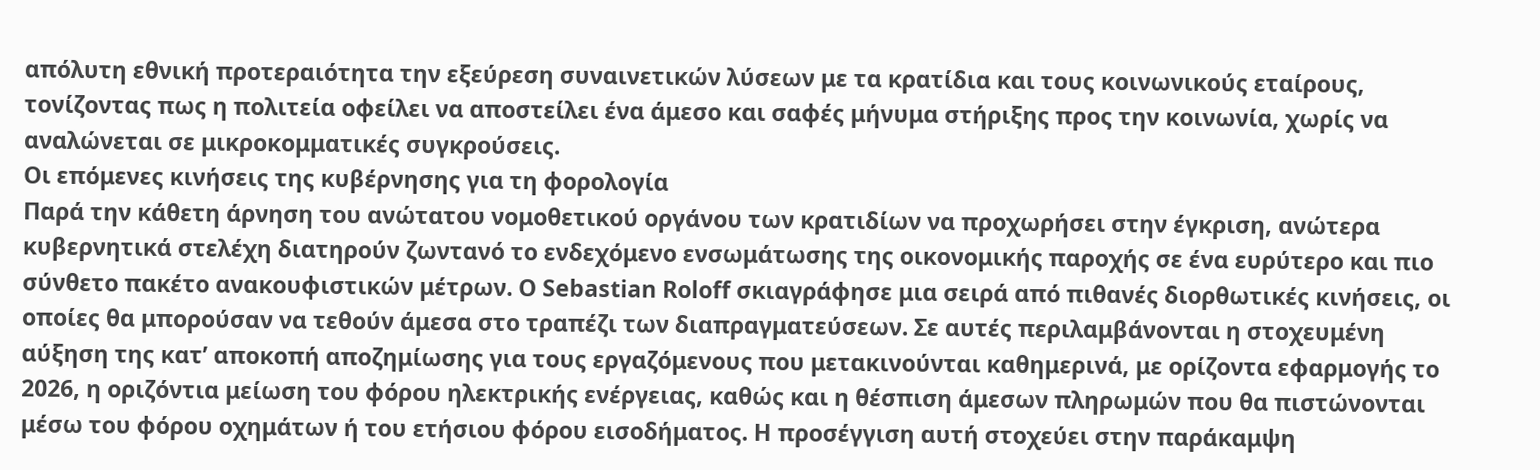απόλυτη εθνική προτεραιότητα την εξεύρεση συναινετικών λύσεων με τα κρατίδια και τους κοινωνικούς εταίρους, τονίζοντας πως η πολιτεία οφείλει να αποστείλει ένα άμεσο και σαφές μήνυμα στήριξης προς την κοινωνία, χωρίς να αναλώνεται σε μικροκομματικές συγκρούσεις.
Οι επόμενες κινήσεις της κυβέρνησης για τη φορολογία
Παρά την κάθετη άρνηση του ανώτατου νομοθετικού οργάνου των κρατιδίων να προχωρήσει στην έγκριση, ανώτερα κυβερνητικά στελέχη διατηρούν ζωντανό το ενδεχόμενο ενσωμάτωσης της οικονομικής παροχής σε ένα ευρύτερο και πιο σύνθετο πακέτο ανακουφιστικών μέτρων. Ο Sebastian Roloff σκιαγράφησε μια σειρά από πιθανές διορθωτικές κινήσεις, οι οποίες θα μπορούσαν να τεθούν άμεσα στο τραπέζι των διαπραγματεύσεων. Σε αυτές περιλαμβάνονται η στοχευμένη αύξηση της κατ’ αποκοπή αποζημίωσης για τους εργαζόμενους που μετακινούνται καθημερινά, με ορίζοντα εφαρμογής το 2026, η οριζόντια μείωση του φόρου ηλεκτρικής ενέργειας, καθώς και η θέσπιση άμεσων πληρωμών που θα πιστώνονται μέσω του φόρου οχημάτων ή του ετήσιου φόρου εισοδήματος. Η προσέγγιση αυτή στοχεύει στην παράκαμψη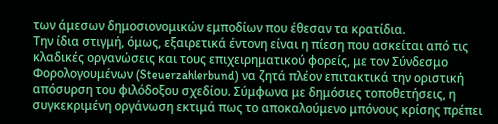των άμεσων δημοσιονομικών εμποδίων που έθεσαν τα κρατίδια.
Την ίδια στιγμή, όμως, εξαιρετικά έντονη είναι η πίεση που ασκείται από τις κλαδικές οργανώσεις και τους επιχειρηματικού φορείς, με τον Σύνδεσμο Φορολογουμένων (Steuerzahlerbund) να ζητά πλέον επιτακτικά την οριστική απόσυρση του φιλόδοξου σχεδίου. Σύμφωνα με δημόσιες τοποθετήσεις, η συγκεκριμένη οργάνωση εκτιμά πως το αποκαλούμενο μπόνους κρίσης πρέπει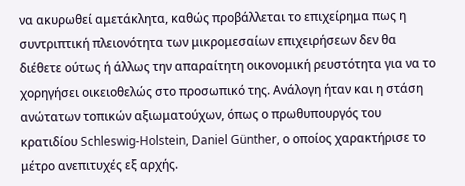να ακυρωθεί αμετάκλητα, καθώς προβάλλεται το επιχείρημα πως η συντριπτική πλειονότητα των μικρομεσαίων επιχειρήσεων δεν θα διέθετε ούτως ή άλλως την απαραίτητη οικονομική ρευστότητα για να το χορηγήσει οικειοθελώς στο προσωπικό της. Ανάλογη ήταν και η στάση ανώτατων τοπικών αξιωματούχων, όπως ο πρωθυπουργός του κρατιδίου Schleswig-Holstein, Daniel Günther, ο οποίος χαρακτήρισε το μέτρο ανεπιτυχές εξ αρχής.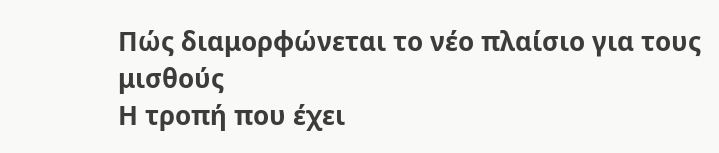Πώς διαμορφώνεται το νέο πλαίσιο για τους μισθούς
Η τροπή που έχει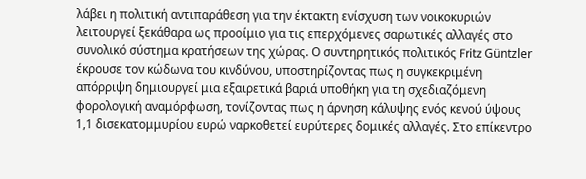λάβει η πολιτική αντιπαράθεση για την έκτακτη ενίσχυση των νοικοκυριών λειτουργεί ξεκάθαρα ως προοίμιο για τις επερχόμενες σαρωτικές αλλαγές στο συνολικό σύστημα κρατήσεων της χώρας. Ο συντηρητικός πολιτικός Fritz Güntzler έκρουσε τον κώδωνα του κινδύνου, υποστηρίζοντας πως η συγκεκριμένη απόρριψη δημιουργεί μια εξαιρετικά βαριά υποθήκη για τη σχεδιαζόμενη φορολογική αναμόρφωση, τονίζοντας πως η άρνηση κάλυψης ενός κενού ύψους 1,1 δισεκατομμυρίου ευρώ ναρκοθετεί ευρύτερες δομικές αλλαγές. Στο επίκεντρο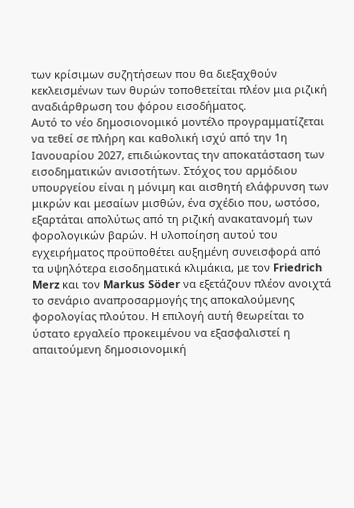των κρίσιμων συζητήσεων που θα διεξαχθούν κεκλεισμένων των θυρών τοποθετείται πλέον μια ριζική αναδιάρθρωση του φόρου εισοδήματος.
Αυτό το νέο δημοσιονομικό μοντέλο προγραμματίζεται να τεθεί σε πλήρη και καθολική ισχύ από την 1η Ιανουαρίου 2027, επιδιώκοντας την αποκατάσταση των εισοδηματικών ανισοτήτων. Στόχος του αρμόδιου υπουργείου είναι η μόνιμη και αισθητή ελάφρυνση των μικρών και μεσαίων μισθών, ένα σχέδιο που, ωστόσο, εξαρτάται απολύτως από τη ριζική ανακατανομή των φορολογικών βαρών. Η υλοποίηση αυτού του εγχειρήματος προϋποθέτει αυξημένη συνεισφορά από τα υψηλότερα εισοδηματικά κλιμάκια, με τον Friedrich Merz και τον Markus Söder να εξετάζουν πλέον ανοιχτά το σενάριο αναπροσαρμογής της αποκαλούμενης φορολογίας πλούτου. Η επιλογή αυτή θεωρείται το ύστατο εργαλείο προκειμένου να εξασφαλιστεί η απαιτούμενη δημοσιονομική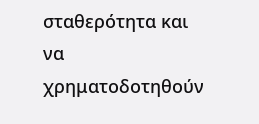σταθερότητα και να χρηματοδοτηθούν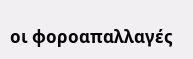οι φοροαπαλλαγές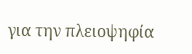για την πλειοψηφία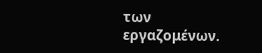των εργαζομένων.